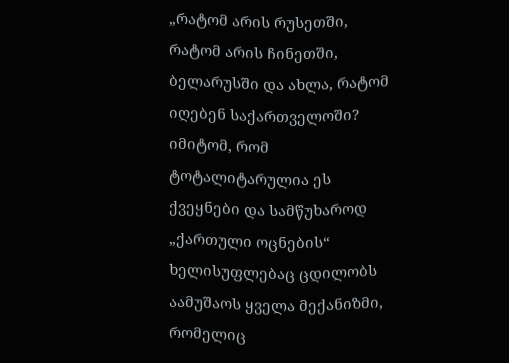„რატომ არის რუსეთში, რატომ არის ჩინეთში, ბელარუსში და ახლა, რატომ იღებენ საქართველოში? იმიტომ, რომ ტოტალიტარულია ეს ქვეყნები და სამწუხაროდ „ქართული ოცნების“ ხელისუფლებაც ცდილობს აამუშაოს ყველა მექანიზმი, რომელიც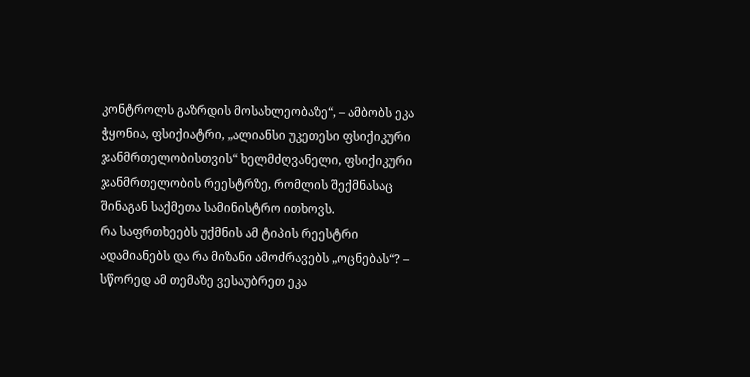კონტროლს გაზრდის მოსახლეობაზე“, – ამბობს ეკა ჭყონია, ფსიქიატრი, „ალიანსი უკეთესი ფსიქიკური ჯანმრთელობისთვის“ ხელმძღვანელი, ფსიქიკური ჯანმრთელობის რეესტრზე, რომლის შექმნასაც შინაგან საქმეთა სამინისტრო ითხოვს.
რა საფრთხეებს უქმნის ამ ტიპის რეესტრი ადამიანებს და რა მიზანი ამოძრავებს „ოცნებას“? – სწორედ ამ თემაზე ვესაუბრეთ ეკა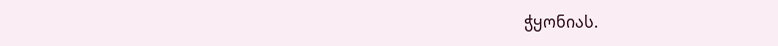ჭყონიას.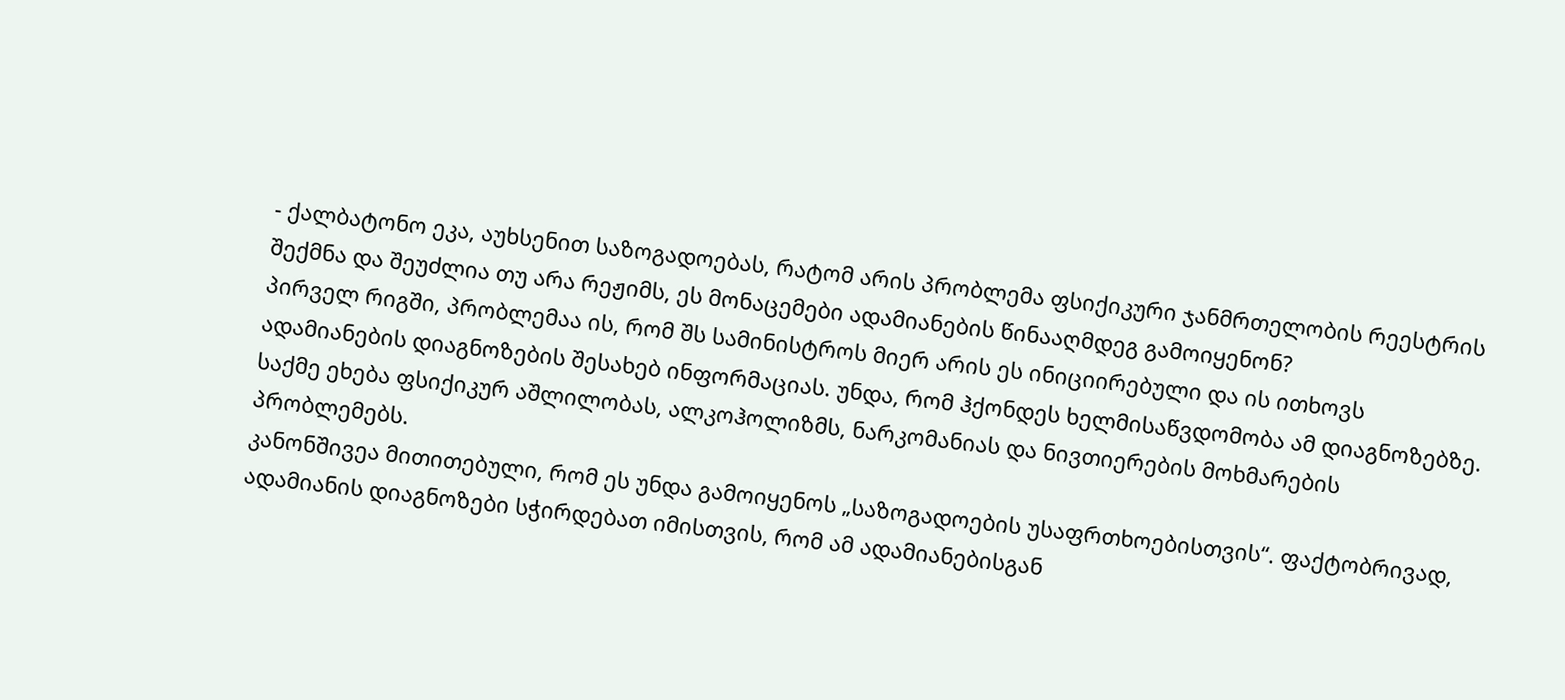- ქალბატონო ეკა, აუხსენით საზოგადოებას, რატომ არის პრობლემა ფსიქიკური ჯანმრთელობის რეესტრის შექმნა და შეუძლია თუ არა რეჟიმს, ეს მონაცემები ადამიანების წინააღმდეგ გამოიყენონ?
პირველ რიგში, პრობლემაა ის, რომ შს სამინისტროს მიერ არის ეს ინიციირებული და ის ითხოვს ადამიანების დიაგნოზების შესახებ ინფორმაციას. უნდა, რომ ჰქონდეს ხელმისაწვდომობა ამ დიაგნოზებზე. საქმე ეხება ფსიქიკურ აშლილობას, ალკოჰოლიზმს, ნარკომანიას და ნივთიერების მოხმარების პრობლემებს.
კანონშივეა მითითებული, რომ ეს უნდა გამოიყენოს „საზოგადოების უსაფრთხოებისთვის“. ფაქტობრივად, ადამიანის დიაგნოზები სჭირდებათ იმისთვის, რომ ამ ადამიანებისგან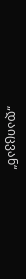„დაიცვან“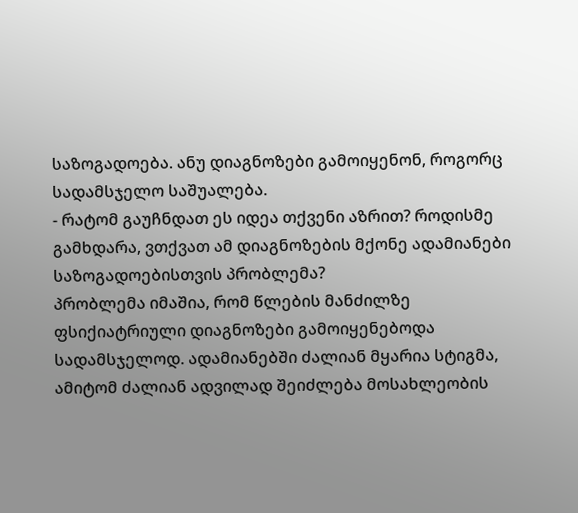საზოგადოება. ანუ დიაგნოზები გამოიყენონ, როგორც სადამსჯელო საშუალება.
- რატომ გაუჩნდათ ეს იდეა თქვენი აზრით? როდისმე გამხდარა, ვთქვათ ამ დიაგნოზების მქონე ადამიანები საზოგადოებისთვის პრობლემა?
პრობლემა იმაშია, რომ წლების მანძილზე ფსიქიატრიული დიაგნოზები გამოიყენებოდა სადამსჯელოდ. ადამიანებში ძალიან მყარია სტიგმა, ამიტომ ძალიან ადვილად შეიძლება მოსახლეობის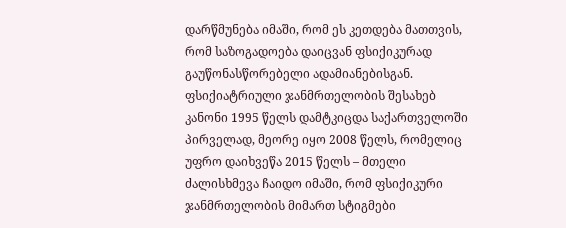დარწმუნება იმაში, რომ ეს კეთდება მათთვის, რომ საზოგადოება დაიცვან ფსიქიკურად გაუწონასწორებელი ადამიანებისგან.
ფსიქიატრიული ჯანმრთელობის შესახებ კანონი 1995 წელს დამტკიცდა საქართველოში პირველად, მეორე იყო 2008 წელს, რომელიც უფრო დაიხვეწა 2015 წელს – მთელი ძალისხმევა ჩაიდო იმაში, რომ ფსიქიკური ჯანმრთელობის მიმართ სტიგმები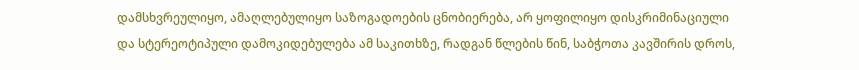დამსხვრეულიყო, ამაღლებულიყო საზოგადოების ცნობიერება, არ ყოფილიყო დისკრიმინაციული და სტერეოტიპული დამოკიდებულება ამ საკითხზე, რადგან წლების წინ, საბჭოთა კავშირის დროს,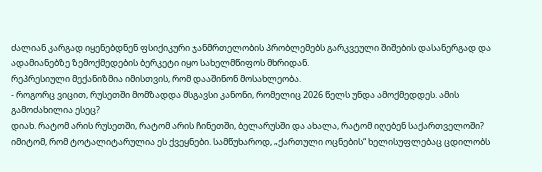ძალიან კარგად იყენებდნენ ფსიქიკური ჯანმრთელობის პრობლემებს გარკვეული შიშების დასანერგად და ადამიანებზე ზემოქმედების ბერკეტი იყო სახელმწიფოს მხრიდან.
რეპრესიული მექანიზმია იმისთვის, რომ დააშინონ მოსახლეობა.
- როგორც ვიცით, რუსეთში მომზადდა მსგავსი კანონი, რომელიც 2026 წელს უნდა ამოქმედდეს. ამის გამოძახილია ესეც?
დიახ. რატომ არის რუსეთში, რატომ არის ჩინეთში, ბელარუსში და ახალა, რატომ იღებენ საქართველოში? იმიტომ, რომ ტოტალიტარულია ეს ქვეყნები. სამწუხაროდ, „ქართული ოცნების“ ხელისუფლებაც ცდილობს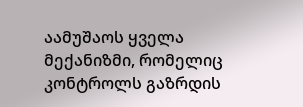აამუშაოს ყველა მექანიზმი, რომელიც კონტროლს გაზრდის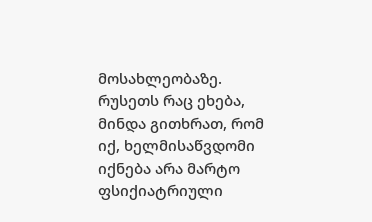მოსახლეობაზე.
რუსეთს რაც ეხება, მინდა გითხრათ, რომ იქ, ხელმისაწვდომი იქნება არა მარტო ფსიქიატრიული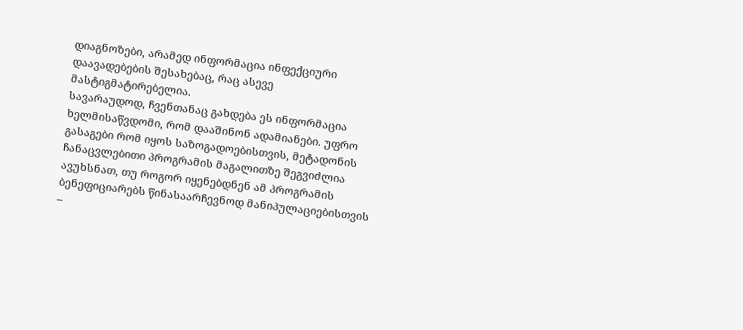დიაგნოზები, არამედ ინფორმაცია ინფექციური დაავადებების შესახებაც, რაც ასევე მასტიგმატირებელია.
სავარაუდოდ, ჩვენთანაც გახდება ეს ინფორმაცია ხელმისაწვდომი, რომ დააშინონ ადამიანები. უფრო გასაგები რომ იყოს საზოგადოებისთვის, მეტადონის ჩანაცვლებითი პროგრამის მაგალითზე შეგვიძლია ავუხსნათ, თუ როგორ იყენებდნენ ამ პროგრამის ბენეფიციარებს წინასაარჩევნოდ მანიპულაციებისთვის –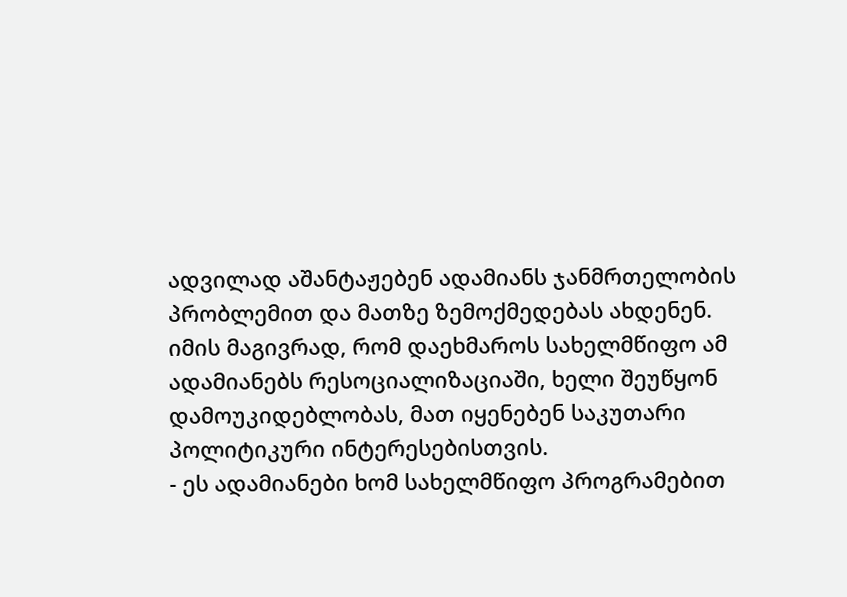ადვილად აშანტაჟებენ ადამიანს ჯანმრთელობის პრობლემით და მათზე ზემოქმედებას ახდენენ.
იმის მაგივრად, რომ დაეხმაროს სახელმწიფო ამ ადამიანებს რესოციალიზაციაში, ხელი შეუწყონ დამოუკიდებლობას, მათ იყენებენ საკუთარი პოლიტიკური ინტერესებისთვის.
- ეს ადამიანები ხომ სახელმწიფო პროგრამებით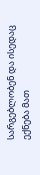სარგებლობენ და ისედაც ექნება მათ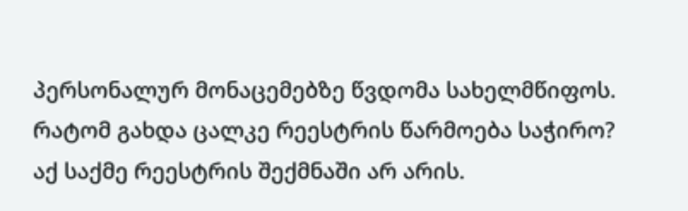პერსონალურ მონაცემებზე წვდომა სახელმწიფოს. რატომ გახდა ცალკე რეესტრის წარმოება საჭირო?
აქ საქმე რეესტრის შექმნაში არ არის.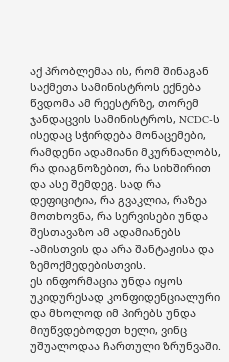აქ პრობლემაა ის, რომ შინაგან საქმეთა სამინისტროს ექნება წვდომა ამ რეესტრზე, თორემ ჯანდაცვის სამინისტროს, NCDC-ს ისედაც სჭირდება მონაცემები, რამდენი ადამიანი მკურნალობს, რა დიაგნოზებით, რა სიხშირით და ასე შემდეგ. სად რა დეფიციტია, რა გვაკლია, რაზეა მოთხოვნა, რა სერვისები უნდა შესთავაზო ამ ადამიანებს -ამისთვის და არა შანტაჟისა და ზემოქმედებისთვის.
ეს ინფორმაცია უნდა იყოს უკიდურესად კონფიდენციალური და მხოლოდ იმ პირებს უნდა მიუწვდებოდეთ ხელი, ვინც უშუალოდაა ჩართული ზრუნვაში.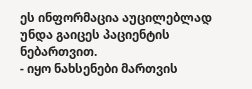ეს ინფორმაცია აუცილებლად უნდა გაიცეს პაციენტის ნებართვით.
- იყო ნახსენები მართვის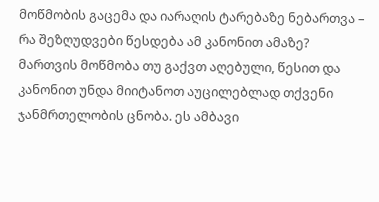მოწმობის გაცემა და იარაღის ტარებაზე ნებართვა – რა შეზღუდვები წესდება ამ კანონით ამაზე?
მართვის მოწმობა თუ გაქვთ აღებული, წესით და კანონით უნდა მიიტანოთ აუცილებლად თქვენი ჯანმრთელობის ცნობა. ეს ამბავი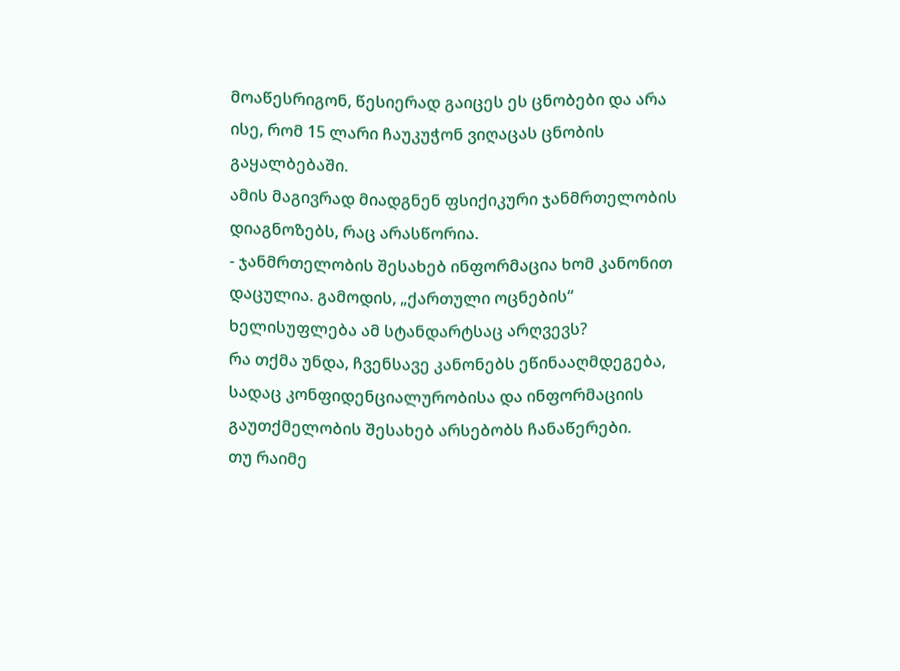მოაწესრიგონ, წესიერად გაიცეს ეს ცნობები და არა ისე, რომ 15 ლარი ჩაუკუჭონ ვიღაცას ცნობის გაყალბებაში.
ამის მაგივრად მიადგნენ ფსიქიკური ჯანმრთელობის დიაგნოზებს, რაც არასწორია.
- ჯანმრთელობის შესახებ ინფორმაცია ხომ კანონით დაცულია. გამოდის, „ქართული ოცნების“ ხელისუფლება ამ სტანდარტსაც არღვევს?
რა თქმა უნდა, ჩვენსავე კანონებს ეწინააღმდეგება, სადაც კონფიდენციალურობისა და ინფორმაციის გაუთქმელობის შესახებ არსებობს ჩანაწერები.
თუ რაიმე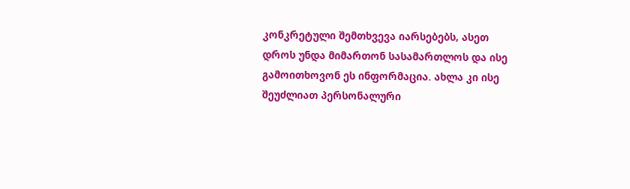კონკრეტული შემთხვევა იარსებებს, ასეთ დროს უნდა მიმართონ სასამართლოს და ისე გამოითხოვონ ეს ინფორმაცია. ახლა კი ისე შეუძლიათ პერსონალური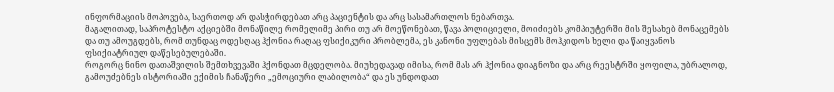ინფორმაციის მოპოვება, საერთოდ არ დასჭირდებათ არც პაციენტის და არც სასამართლოს ნებართვა.
მაგალითად, საპროტესტო აქციებში მონაწილე რომელიმე პირი თუ არ მოეწონებათ, წავა პოლიციელი, მოიძიებს კომპიუტერში მის შესახებ მონაცემებს და თუ ამოუგდებს, რომ თუნდაც ოდესღაც ჰქონია რაღაც ფსიქიკური პრობლემა, ეს კანონი უფლებას მისცემს მოჰკიდოს ხელი და წაიყვანოს ფსიქიატრიულ დაწესებულებაში.
როგორც ნინო დათაშვილის შემთხვევაში ჰქონდათ მცდელობა. მიუხედავად იმისა, რომ მას არ ჰქონია დიაგნოზი და არც რეესტრში ყოფილა, უბრალოდ, გამოუძებნეს ისტორიაში ექიმის ჩანაწერი „ემოციური ლაბილობა“ და ეს უნდოდათ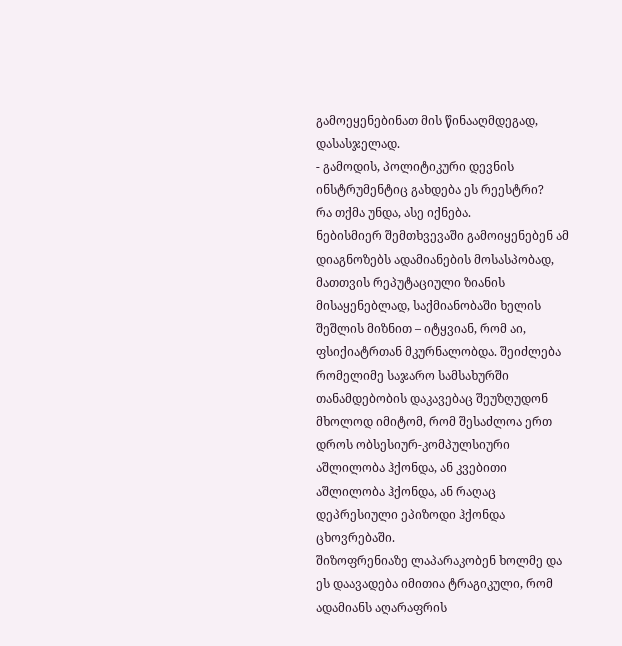გამოეყენებინათ მის წინააღმდეგად, დასასჯელად.
- გამოდის, პოლიტიკური დევნის ინსტრუმენტიც გახდება ეს რეესტრი?
რა თქმა უნდა, ასე იქნება.
ნებისმიერ შემთხვევაში გამოიყენებენ ამ დიაგნოზებს ადამიანების მოსასპობად, მათთვის რეპუტაციული ზიანის მისაყენებლად, საქმიანობაში ხელის შეშლის მიზნით – იტყვიან, რომ აი, ფსიქიატრთან მკურნალობდა. შეიძლება რომელიმე საჯარო სამსახურში თანამდებობის დაკავებაც შეუზღუდონ მხოლოდ იმიტომ, რომ შესაძლოა ერთ დროს ობსესიურ-კომპულსიური აშლილობა ჰქონდა, ან კვებითი აშლილობა ჰქონდა, ან რაღაც დეპრესიული ეპიზოდი ჰქონდა ცხოვრებაში.
შიზოფრენიაზე ლაპარაკობენ ხოლმე და ეს დაავადება იმითია ტრაგიკული, რომ ადამიანს აღარაფრის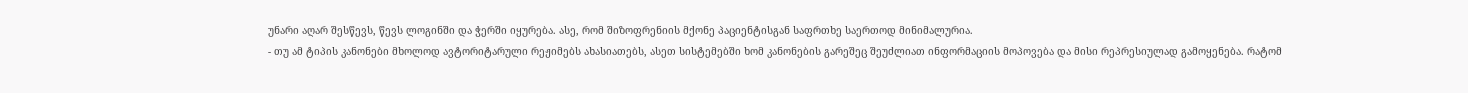უნარი აღარ შესწევს, წევს ლოგინში და ჭერში იყურება. ასე, რომ შიზოფრენიის მქონე პაციენტისგან საფრთხე საერთოდ მინიმალურია.
- თუ ამ ტიპის კანონები მხოლოდ ავტორიტარული რეჟიმებს ახასიათებს, ასეთ სისტემებში ხომ კანონების გარეშეც შეუძლიათ ინფორმაციის მოპოვება და მისი რეპრესიულად გამოყენება. რატომ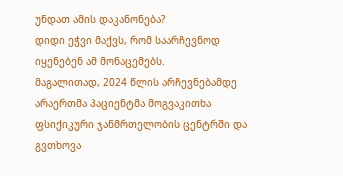უნდათ ამის დაკანონება?
დიდი ეჭვი მაქვს, რომ საარჩევნოდ იყენებენ ამ მონაცემებს.
მაგალითად, 2024 წლის არჩევნებამდე არაერთმა პაციენტმა მოგვაკითხა ფსიქიკური ჯანმრთელობის ცენტრში და გვთხოვა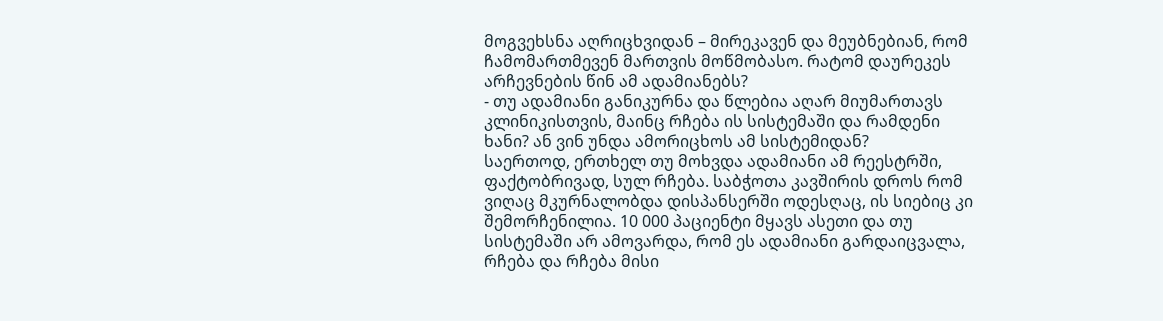მოგვეხსნა აღრიცხვიდან – მირეკავენ და მეუბნებიან, რომ ჩამომართმევენ მართვის მოწმობასო. რატომ დაურეკეს არჩევნების წინ ამ ადამიანებს?
- თუ ადამიანი განიკურნა და წლებია აღარ მიუმართავს კლინიკისთვის, მაინც რჩება ის სისტემაში და რამდენი ხანი? ან ვინ უნდა ამორიცხოს ამ სისტემიდან?
საერთოდ, ერთხელ თუ მოხვდა ადამიანი ამ რეესტრში, ფაქტობრივად, სულ რჩება. საბჭოთა კავშირის დროს რომ ვიღაც მკურნალობდა დისპანსერში ოდესღაც, ის სიებიც კი შემორჩენილია. 10 000 პაციენტი მყავს ასეთი და თუ სისტემაში არ ამოვარდა, რომ ეს ადამიანი გარდაიცვალა, რჩება და რჩება მისი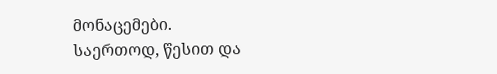მონაცემები.
საერთოდ, წესით და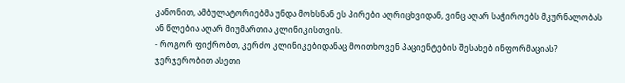კანონით, ამბულატორიებმა უნდა მოხსნან ეს პირები აღრიცხვიდან, ვინც აღარ საჭიროებს მკურნალობას ან წლებია აღარ მიუმართია კლინიკისთვის.
- როგორ ფიქრობთ, კერძო კლინიკებიდანაც მოითხოვენ პაციენტების შესახებ ინფორმაციას?
ჯერჯერობით ასეთი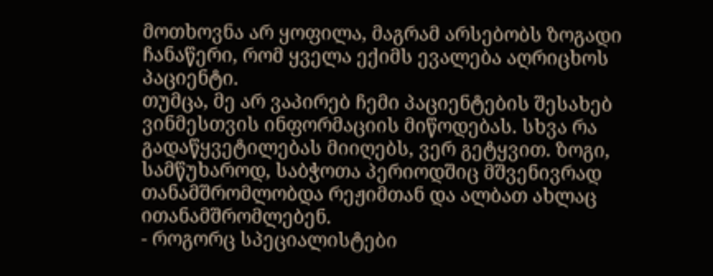მოთხოვნა არ ყოფილა, მაგრამ არსებობს ზოგადი ჩანაწერი, რომ ყველა ექიმს ევალება აღრიცხოს პაციენტი.
თუმცა, მე არ ვაპირებ ჩემი პაციენტების შესახებ ვინმესთვის ინფორმაციის მიწოდებას. სხვა რა გადაწყვეტილებას მიიღებს, ვერ გეტყვით. ზოგი, სამწუხაროდ, საბჭოთა პერიოდშიც მშვენივრად თანამშრომლობდა რეჟიმთან და ალბათ ახლაც ითანამშრომლებენ.
- როგორც სპეციალისტები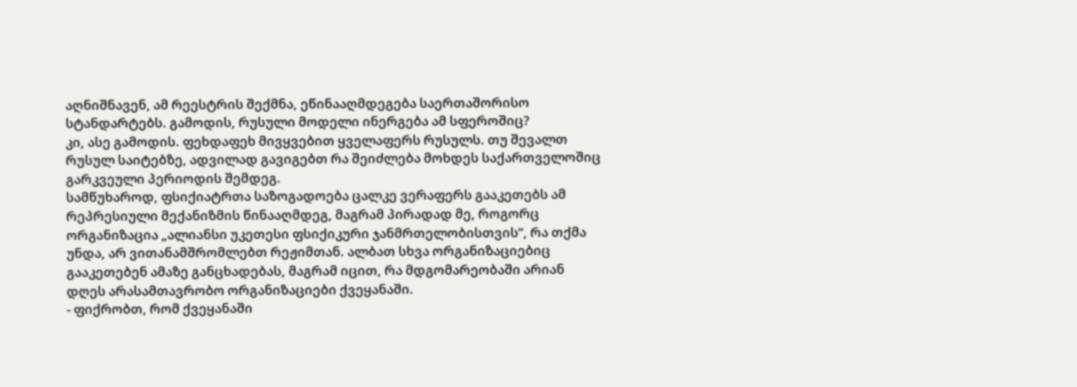აღნიშნავენ, ამ რეესტრის შექმნა, ეწინააღმდეგება საერთაშორისო სტანდარტებს. გამოდის, რუსული მოდელი ინერგება ამ სფეროშიც?
კი, ასე გამოდის. ფეხდაფეხ მივყვებით ყველაფერს რუსულს. თუ შევალთ რუსულ საიტებზე, ადვილად გავიგებთ რა შეიძლება მოხდეს საქართველოშიც გარკვეული პერიოდის შემდეგ.
სამწუხაროდ, ფსიქიატრთა საზოგადოება ცალკე ვერაფერს გააკეთებს ამ რეპრესიული მექანიზმის წინააღმდეგ, მაგრამ პირადად მე, როგორც ორგანიზაცია „ალიანსი უკეთესი ფსიქიკური ჯანმრთელობისთვის”, რა თქმა უნდა, არ ვითანამშრომლებთ რეჟიმთან. ალბათ სხვა ორგანიზაციებიც გააკეთებენ ამაზე განცხადებას, მაგრამ იცით, რა მდგომარეობაში არიან დღეს არასამთავრობო ორგანიზაციები ქვეყანაში.
- ფიქრობთ, რომ ქვეყანაში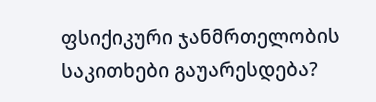ფსიქიკური ჯანმრთელობის საკითხები გაუარესდება?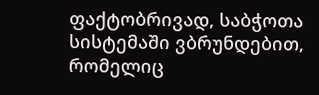ფაქტობრივად, საბჭოთა სისტემაში ვბრუნდებით, რომელიც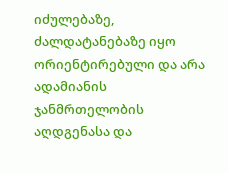იძულებაზე, ძალდატანებაზე იყო ორიენტირებული და არა ადამიანის ჯანმრთელობის აღდგენასა და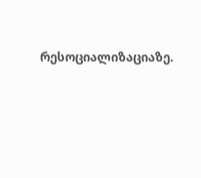რესოციალიზაციაზე.